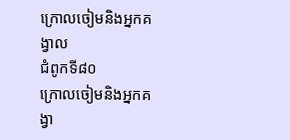ក្រោលចៀមនិងអ្នកគង្វាល
ជំពូកទី៨០
ក្រោលចៀមនិងអ្នកគង្វា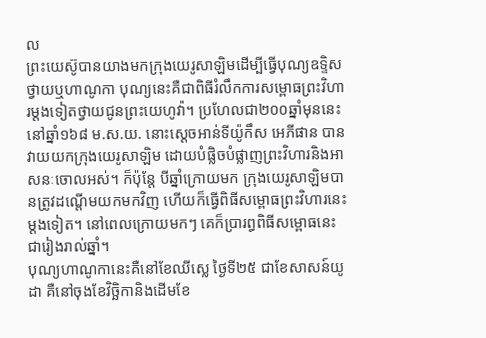ល
ព្រះយេស៊ូបានយាងមកក្រុងយេរូសាឡិមដើម្បីធ្វើបុណ្យឧទ្ទិសថ្វាយឬហាណូកា បុណ្យនេះគឺជាពិធីរំលឹកការសម្ពោធព្រះវិហារម្ដងទៀតថ្វាយជូនព្រះយេហូវ៉ា។ ប្រហែលជា២០០ឆ្នាំមុននេះ នៅឆ្នាំ១៦៨ ម.ស.យ. នោះស្តេចអាន់ទីយ៉ូកឹស អេភីផាន បានវាយយកក្រុងយេរូសាឡិម ដោយបំផ្លិចបំផ្លាញព្រះវិហារនិងអាសនៈចោលអស់។ ក៏ប៉ុន្តែ បីឆ្នាំក្រោយមក ក្រុងយេរូសាឡិមបានត្រូវដណ្ដើមយកមកវិញ ហើយក៏ធ្វើពិធីសម្ពោធព្រះវិហារនេះម្ដងទៀត។ នៅពេលក្រោយមកៗ គេក៏ប្រារព្ធពិធីសម្ពោធនេះជារៀងរាល់ឆ្នាំ។
បុណ្យហាណូកានេះគឺនៅខែឈីស្លេ ថ្ងៃទី២៥ ជាខែសាសន៍យូដា គឺនៅចុងខែវិច្ឆិកានិងដើមខែ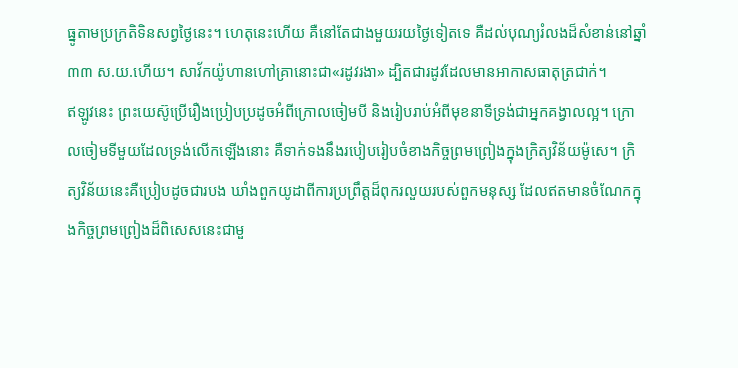ធ្នូតាមប្រក្រតិទិនសព្វថ្ងៃនេះ។ ហេតុនេះហើយ គឺនៅតែជាងមួយរយថ្ងៃទៀតទេ គឺដល់បុណ្យរំលងដ៏សំខាន់នៅឆ្នាំ៣៣ ស.យ.ហើយ។ សាវ័កយ៉ូហានហៅគ្រានោះជា«រដូវរងា» ដ្បិតជារដូវដែលមានអាកាសធាតុត្រជាក់។
ឥឡូវនេះ ព្រះយេស៊ូប្រើរឿងប្រៀបប្រដូចអំពីក្រោលចៀមបី និងរៀបរាប់អំពីមុខនាទីទ្រង់ជាអ្នកគង្វាលល្អ។ ក្រោលចៀមទីមួយដែលទ្រង់លើកឡើងនោះ គឺទាក់ទងនឹងរបៀបរៀបចំខាងកិច្ចព្រមព្រៀងក្នុងក្រិត្យវិន័យម៉ូសេ។ ក្រិត្យវិន័យនេះគឺប្រៀបដូចជារបង ឃាំងពួកយូដាពីការប្រព្រឹត្តដ៏ពុករលួយរបស់ពួកមនុស្ស ដែលឥតមានចំណែកក្នុងកិច្ចព្រមព្រៀងដ៏ពិសេសនេះជាមួ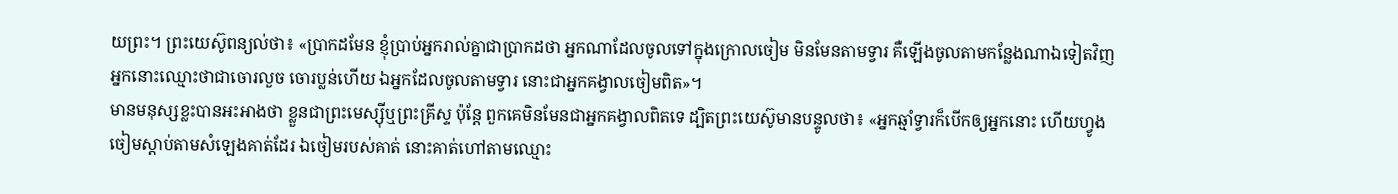យព្រះ។ ព្រះយេស៊ូពន្យល់ថា៖ «ប្រាកដមែន ខ្ញុំប្រាប់អ្នករាល់គ្នាជាប្រាកដថា អ្នកណាដែលចូលទៅក្នុងក្រោលចៀម មិនមែនតាមទ្វារ គឺឡើងចូលតាមកន្លែងណាឯទៀតវិញ អ្នកនោះឈ្មោះថាជាចោរលួច ចោរប្លន់ហើយ ឯអ្នកដែលចូលតាមទ្វារ នោះជាអ្នកគង្វាលចៀមពិត»។
មានមនុស្សខ្លះបានអះអាងថា ខ្លួនជាព្រះមេស្ស៊ីឬព្រះគ្រីស្ទ ប៉ុន្តែ ពួកគេមិនមែនជាអ្នកគង្វាលពិតទេ ដ្បិតព្រះយេស៊ូមានបន្ទូលថា៖ «អ្នកឆ្មាំទ្វារក៏បើកឲ្យអ្នកនោះ ហើយហ្វូងចៀមស្ដាប់តាមសំឡេងគាត់ដែរ ឯចៀមរបស់គាត់ នោះគាត់ហៅតាមឈ្មោះ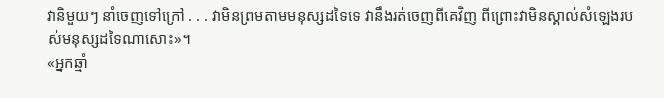វានិមួយៗ នាំចេញទៅក្រៅ . . . វាមិនព្រមតាមមនុស្សដទៃទេ វានឹងរត់ចេញពីគេវិញ ពីព្រោះវាមិនស្គាល់សំឡេងរបស់មនុស្សដទៃណាសោះ»។
«អ្នកឆ្មាំ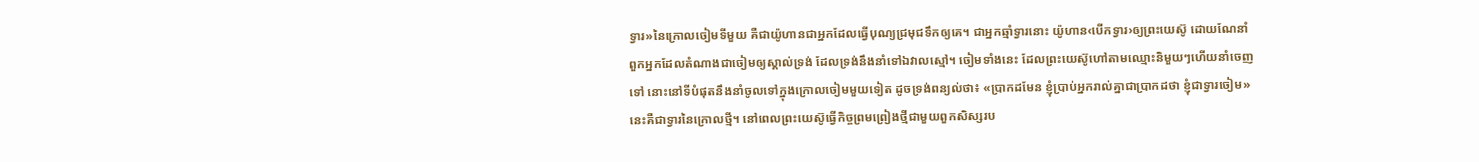ទ្វារ»នៃក្រោលចៀមទីមួយ គឺជាយ៉ូហានជាអ្នកដែលធ្វើបុណ្យជ្រមុជទឹកឲ្យគេ។ ជាអ្នកឆ្មាំទ្វារនោះ យ៉ូហាន‹បើកទ្វារ›ឲ្យព្រះយេស៊ូ ដោយណែនាំពួកអ្នកដែលតំណាងជាចៀមឲ្យស្គាល់ទ្រង់ ដែលទ្រង់នឹងនាំទៅឯវាលស្មៅ។ ចៀមទាំងនេះ ដែលព្រះយេស៊ូហៅតាមឈ្មោះនិមួយៗហើយនាំចេញទៅ នោះនៅទីបំផុតនឹងនាំចូលទៅក្នុងក្រោលចៀមមួយទៀត ដូចទ្រង់ពន្យល់ថា៖ «ប្រាកដមែន ខ្ញុំប្រាប់អ្នករាល់គ្នាជាប្រាកដថា ខ្ញុំជាទ្វារចៀម» នេះគឺជាទ្វារនៃក្រោលថ្មី។ នៅពេលព្រះយេស៊ូធ្វើកិច្ចព្រមព្រៀងថ្មីជាមួយពួកសិស្សរប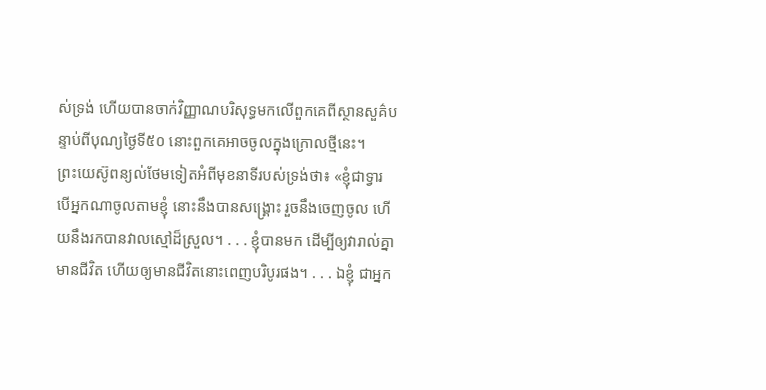ស់ទ្រង់ ហើយបានចាក់វិញ្ញាណបរិសុទ្ធមកលើពួកគេពីស្ថានសួគ៌បន្ទាប់ពីបុណ្យថ្ងៃទី៥០ នោះពួកគេអាចចូលក្នុងក្រោលថ្មីនេះ។
ព្រះយេស៊ូពន្យល់ថែមទៀតអំពីមុខនាទីរបស់ទ្រង់ថា៖ «ខ្ញុំជាទ្វារ បើអ្នកណាចូលតាមខ្ញុំ នោះនឹងបានសង្គ្រោះ រួចនឹងចេញចូល ហើយនឹងរកបានវាលស្មៅដ៏ស្រួល។ . . . ខ្ញុំបានមក ដើម្បីឲ្យវារាល់គ្នាមានជីវិត ហើយឲ្យមានជីវិតនោះពេញបរិបូរផង។ . . . ឯខ្ញុំ ជាអ្នក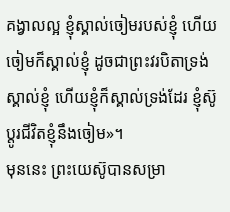គង្វាលល្អ ខ្ញុំស្គាល់ចៀមរបស់ខ្ញុំ ហើយចៀមក៏ស្គាល់ខ្ញុំ ដូចជាព្រះវរបិតាទ្រង់ស្គាល់ខ្ញុំ ហើយខ្ញុំក៏ស្គាល់ទ្រង់ដែរ ខ្ញុំស៊ូប្ដូរជីវិតខ្ញុំនឹងចៀម»។
មុននេះ ព្រះយេស៊ូបានសម្រា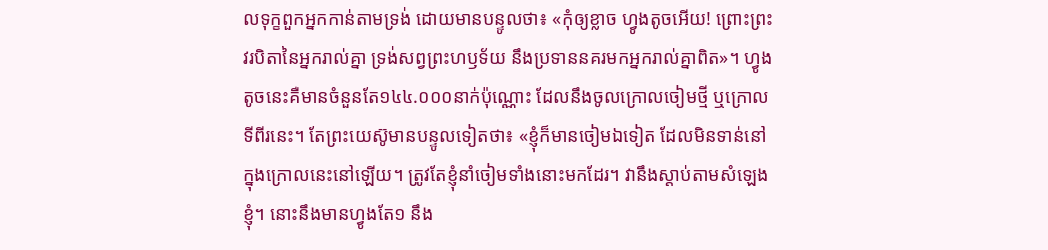លទុក្ខពួកអ្នកកាន់តាមទ្រង់ ដោយមានបន្ទូលថា៖ «កុំឲ្យខ្លាច ហ្វូងតូចអើយ! ព្រោះព្រះវរបិតានៃអ្នករាល់គ្នា ទ្រង់សព្វព្រះហឫទ័យ នឹងប្រទាននគរមកអ្នករាល់គ្នាពិត»។ ហ្វូងតូចនេះគឺមានចំនួនតែ១៤៤.០០០នាក់ប៉ុណ្ណោះ ដែលនឹងចូលក្រោលចៀមថ្មី ឬក្រោលទីពីរនេះ។ តែព្រះយេស៊ូមានបន្ទូលទៀតថា៖ «ខ្ញុំក៏មានចៀមឯទៀត ដែលមិនទាន់នៅក្នុងក្រោលនេះនៅឡើយ។ ត្រូវតែខ្ញុំនាំចៀមទាំងនោះមកដែរ។ វានឹងស្ដាប់តាមសំឡេងខ្ញុំ។ នោះនឹងមានហ្វូងតែ១ នឹង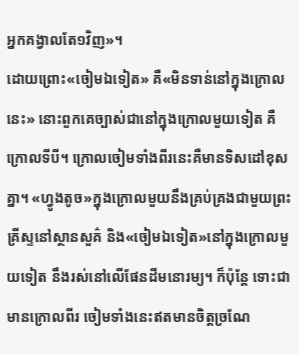អ្នកគង្វាលតែ១វិញ»។
ដោយព្រោះ«ចៀមឯទៀត» គឺ«មិនទាន់នៅក្នុងក្រោលនេះ» នោះពួកគេច្បាស់ជានៅក្នុងក្រោលមួយទៀត គឺក្រោលទីបី។ ក្រោលចៀមទាំងពីរនេះគឺមានទិសដៅខុសគ្នា។ «ហ្វូងតូច»ក្នុងក្រោលមួយនឹងគ្រប់គ្រងជាមួយព្រះគ្រីស្ទនៅស្ថានសួគ៌ និង«ចៀមឯទៀត»នៅក្នុងក្រោលមួយទៀត នឹងរស់នៅលើផែនដីមនោរម្យ។ ក៏ប៉ុន្តែ ទោះជាមានក្រោលពីរ ចៀមទាំងនេះឥតមានចិត្តច្រណែ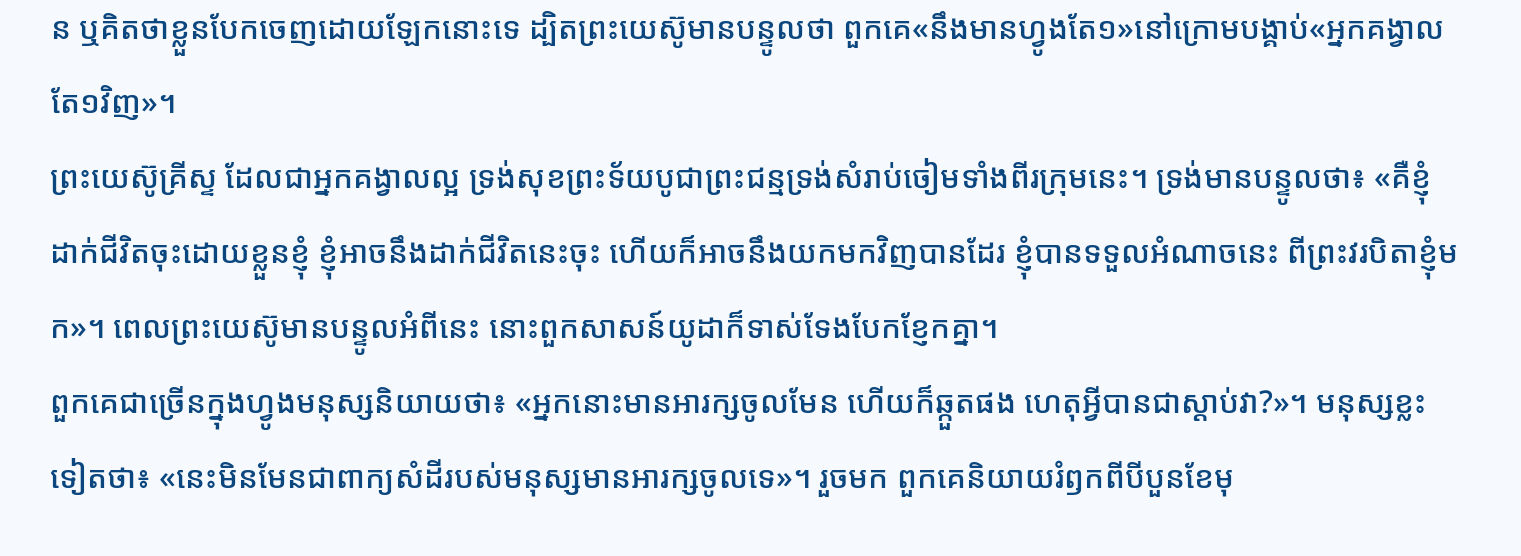ន ឬគិតថាខ្លួនបែកចេញដោយឡែកនោះទេ ដ្បិតព្រះយេស៊ូមានបន្ទូលថា ពួកគេ«នឹងមានហ្វូងតែ១»នៅក្រោមបង្គាប់«អ្នកគង្វាលតែ១វិញ»។
ព្រះយេស៊ូគ្រីស្ទ ដែលជាអ្នកគង្វាលល្អ ទ្រង់សុខព្រះទ័យបូជាព្រះជន្មទ្រង់សំរាប់ចៀមទាំងពីរក្រុមនេះ។ ទ្រង់មានបន្ទូលថា៖ «គឺខ្ញុំដាក់ជីវិតចុះដោយខ្លួនខ្ញុំ ខ្ញុំអាចនឹងដាក់ជីវិតនេះចុះ ហើយក៏អាចនឹងយកមកវិញបានដែរ ខ្ញុំបានទទួលអំណាចនេះ ពីព្រះវរបិតាខ្ញុំមក»។ ពេលព្រះយេស៊ូមានបន្ទូលអំពីនេះ នោះពួកសាសន៍យូដាក៏ទាស់ទែងបែកខ្ញែកគ្នា។
ពួកគេជាច្រើនក្នុងហ្វូងមនុស្សនិយាយថា៖ «អ្នកនោះមានអារក្សចូលមែន ហើយក៏ឆ្កួតផង ហេតុអ្វីបានជាស្ដាប់វា?»។ មនុស្សខ្លះទៀតថា៖ «នេះមិនមែនជាពាក្យសំដីរបស់មនុស្សមានអារក្សចូលទេ»។ រួចមក ពួកគេនិយាយរំឭកពីបីបួនខែមុ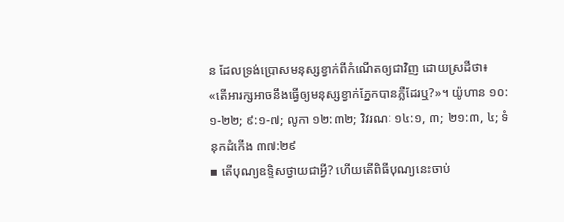ន ដែលទ្រង់ប្រោសមនុស្សខ្វាក់ពីកំណើតឲ្យជាវិញ ដោយស្រដីថា៖ «តើអារក្សអាចនឹងធ្វើឲ្យមនុស្សខ្វាក់ភ្នែកបានភ្លឺដែរឬ?»។ យ៉ូហាន ១០:១-២២; ៩:១-៧; លូកា ១២:៣២; វិវរណៈ ១៤:១, ៣; ២១:៣, ៤; ទំនុកដំកើង ៣៧:២៩
▪ តើបុណ្យឧទ្ទិសថ្វាយជាអ្វី? ហើយតើពិធីបុណ្យនេះចាប់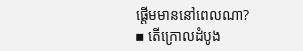ផ្ដើមមាននៅពេលណា?
▪ តើក្រោលដំបូង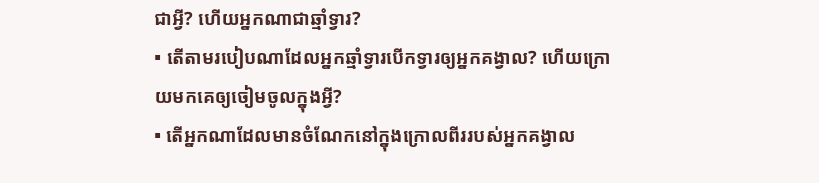ជាអ្វី? ហើយអ្នកណាជាឆ្មាំទ្វារ?
▪ តើតាមរបៀបណាដែលអ្នកឆ្មាំទ្វារបើកទ្វារឲ្យអ្នកគង្វាល? ហើយក្រោយមកគេឲ្យចៀមចូលក្នុងអ្វី?
▪ តើអ្នកណាដែលមានចំណែកនៅក្នុងក្រោលពីររបស់អ្នកគង្វាល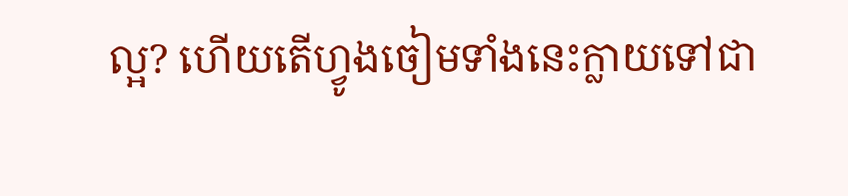ល្អ? ហើយតើហ្វូងចៀមទាំងនេះក្លាយទៅជា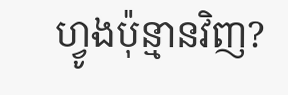ហ្វូងប៉ុន្មានវិញ?